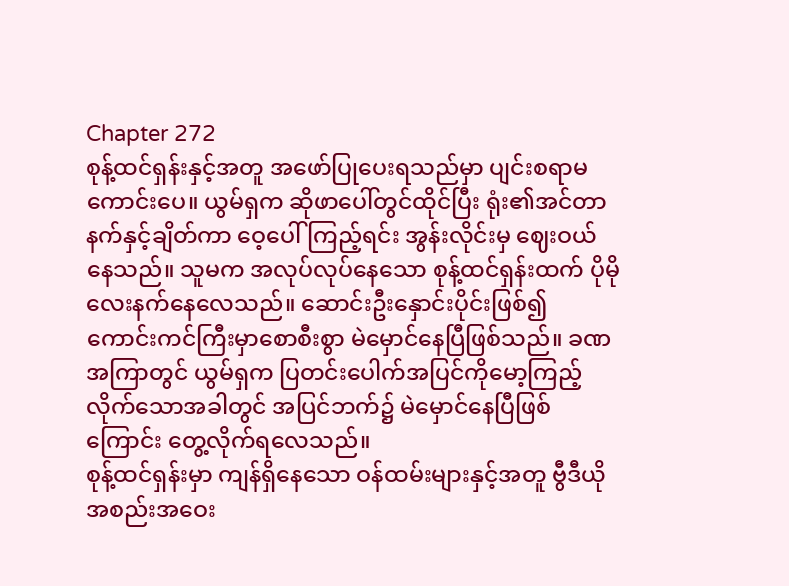Chapter 272
စုန့်ထင်ရှန်းနှင့်အတူ အဖော်ပြုပေးရသည်မှာ ပျင်းစရာမကောင်းပေ။ ယွမ်ရှက ဆိုဖာပေါ်တွင်ထိုင်ပြီး ရုံး၏အင်တာနက်နှင့်ချိတ်ကာ ဝေ့ပေါ်ကြည့်ရင်း အွန်းလိုင်းမှ ဈေးဝယ်နေသည်။ သူမက အလုပ်လုပ်နေသော စုန့်ထင်ရှန်းထက် ပိုမိုလေးနက်နေလေသည်။ ဆောင်းဦးနှောင်းပိုင်းဖြစ်၍ ကောင်းကင်ကြီးမှာစောစီးစွာ မဲမှောင်နေပြီဖြစ်သည်။ ခဏအကြာတွင် ယွမ်ရှက ပြတင်းပေါက်အပြင်ကိုမော့ကြည့်လိုက်သောအခါတွင် အပြင်ဘက်၌ မဲမှောင်နေပြီဖြစ်ကြောင်း တွေ့လိုက်ရလေသည်။
စုန့်ထင်ရှန်းမှာ ကျန်ရှိနေသော ဝန်ထမ်းများနှင့်အတူ ဗွီဒီယိုအစည်းအဝေး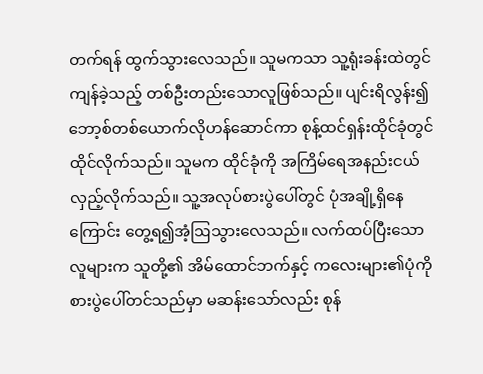တက်ရန် ထွက်သွားလေသည်။ သူမကသာ သူ့ရုံးခန်းထဲတွင် ကျန်ခဲ့သည့် တစ်ဦးတည်းသောလူဖြစ်သည်။ ပျင်းရိလွန်း၍ ဘော့စ်တစ်ယောက်လိုဟန်ဆောင်ကာ စုန့်ထင်ရှန်းထိုင်ခုံတွင် ထိုင်လိုက်သည်။ သူမက ထိုင်ခုံကို အကြိမ်ရေအနည်းငယ် လှည့်လိုက်သည်။ သူ့အလုပ်စားပွဲပေါ်တွင် ပုံအချို့ရှိနေကြောင်း တွေ့ရ၍အံ့ဩသွားလေသည်။ လက်ထပ်ပြီးသောလူများက သူတို့၏ အိမ်ထောင်ဘက်နှင့် ကလေးများ၏ပုံကိုစားပွဲပေါ်တင်သည်မှာ မဆန်းသော်လည်း စုန်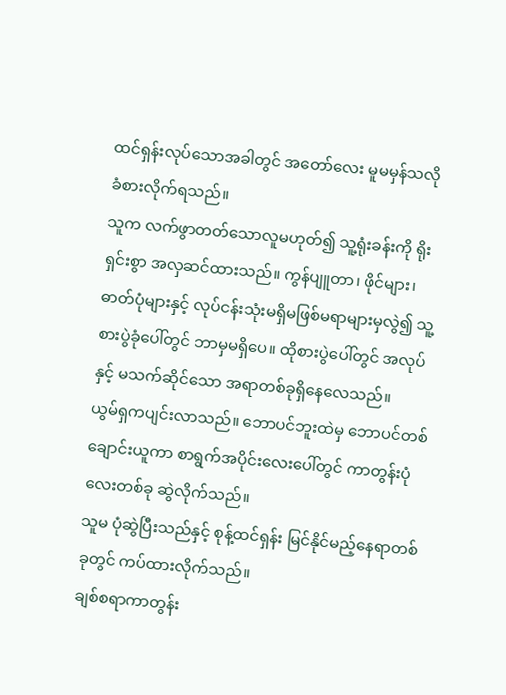ထင်ရှန်းလုပ်သောအခါတွင် အတော်လေး မူမမှန်သလို ခံစားလိုက်ရသည်။
သူက လက်ဖွာတတ်သောလူမဟုတ်၍ သူ့ရုံးခန်းကို ရိုးရှင်းစွာ အလှဆင်ထားသည်။ ကွန်ပျူတာ၊ ဖိုင်များ၊ ဓာတ်ပုံများနှင့် လုပ်ငန်းသုံးမရှိမဖြစ်မရာများမှလွဲ၍ သူ့စားပွဲခုံပေါ်တွင် ဘာမှမရှိပေ။ ထိုစားပွဲပေါ်တွင် အလုပ်နှင့် မသက်ဆိုင်သော အရာတစ်ခုရှိနေလေသည်။
ယွမ်ရှကပျင်းလာသည်။ ဘောပင်ဘူးထဲမှ ဘောပင်တစ်ချောင်းယူကာ စာရွက်အပိုင်းလေးပေါ်တွင် ကာတွန်းပုံလေးတစ်ခု ဆွဲလိုက်သည်။
သူမ ပုံဆွဲပြီးသည်နှင့် စုန့်ထင်ရှန်း မြင်နိုင်မည့်နေရာတစ်ခုတွင် ကပ်ထားလိုက်သည်။
ချစ်စရာကာတွန်း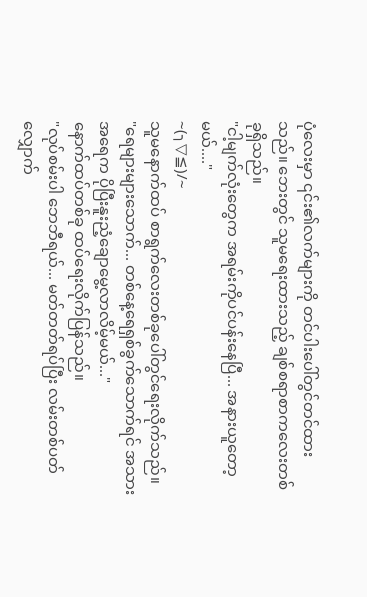ပုံလေးမှာ ၎င်း၏လက်များကို တင်ပါးပေါ်တွင်တင်ထားသည်။ ဘေးတွင် သူမရေးထားသည့် ချစ်စရာစာကလေးတစ်ခုရှိသည်။
"ငါ့မျက်လုံးတွေက အရမ်းကိုပင်ပန်းနေပြီ... အနားယူတော့မယ်...."
~(╮▽≦)/~
သူမနောက်ထပ် စာရွက်လေးတစ်ခုပေါ်တွင်ရေးလိုက်သည်။
"ရေများများသောက်... တစ်နေ့ရေရှစ်ခွက်သောက်ရင် အသားအရေက ပိုပြီးနူးညံ့ချောမွေ့လာလိမ့်မယ်..."
နောက်ထပ်တစ်ခု ထပ်ရေးလိုက်ပြန်သည်။
"လုပ်စမ်းပါ ဘေဘီရယ်... မတ်တတ်ရပ်ပြီး လမ်းတစ်ပတ်လျှောက်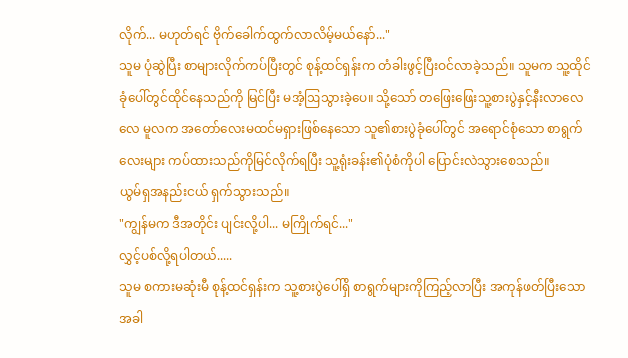လိုက်... မဟုတ်ရင် ဗိုက်ခေါက်ထွက်လာလိမ့်မယ်နော်..."
သူမ ပုံဆွဲပြီး စာများလိုက်ကပ်ပြီးတွင် စုန့်ထင်ရှန်းက တံခါးဖွင့်ပြီးဝင်လာခဲ့သည်။ သူမက သူ့ထိုင်ခုံပေါ်တွင်ထိုင်နေသည်ကို မြင်ပြီး မအံ့ဩသွားခဲ့ပေ။ သို့သော် တဖြေးဖြေးသူ့စားပွဲနှင့်နီးလာလေလေ မူလက အတော်လေးမထင်မရှားဖြစ်နေသော သူ၏စားပွဲခုံပေါ်တွင် အရောင်စုံသော စာရွက်လေးများ ကပ်ထားသည်ကိုမြင်လိုက်ရပြီး သူ့ရုံးခန်း၏ပုံစံကိုပါ ပြောင်းလဲသွားစေသည်။
ယွမ်ရှအနည်းငယ် ရှက်သွားသည်။
"ကျွန်မက ဒီအတိုင်း ပျင်းလို့ပါ... မကြိုက်ရင်..."
လွှင့်ပစ်လို့ရပါတယ်.....
သူမ စကားမဆုံးမီ စုန့်ထင်ရှန်းက သူ့စားပွဲပေါ်ရှိ စာရွက်များကိုကြည့်လာပြီး အကုန်ဖတ်ပြီးသောအခါ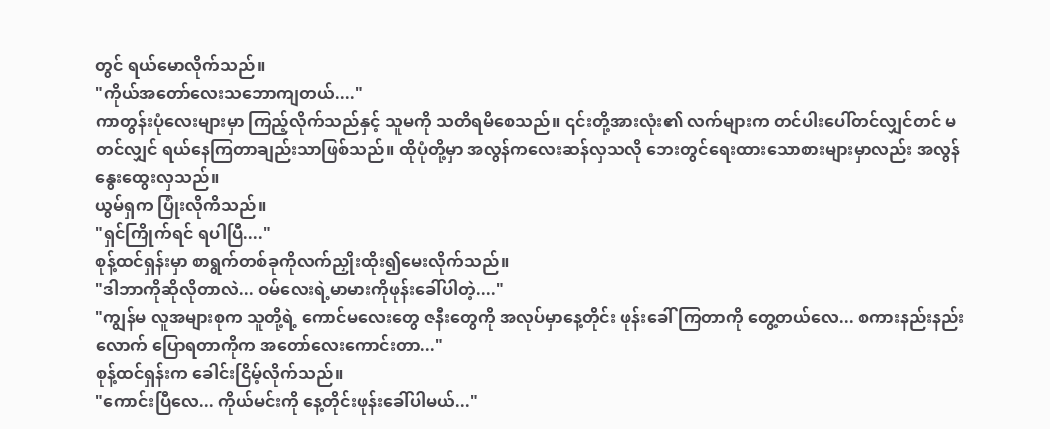တွင် ရယ်မောလိုက်သည်။
"ကိုယ်အတော်လေးသဘောကျတယ်...."
ကာတွန်းပုံလေးများမှာ ကြည့်လိုက်သည်နှင့် သူမကို သတိရမိစေသည်။ ၎င်းတို့အားလုံး၏ လက်များက တင်ပါးပေါ်တင်လျှင်တင် မတင်လျှင် ရယ်နေကြတာချည်းသာဖြစ်သည်။ ထိုပုံတို့မှာ အလွန်ကလေးဆန်လှသလို ဘေးတွင်ရေးထားသောစားများမှာလည်း အလွန်နွေးထွေးလှသည်။
ယွမ်ရှက ပြုံးလိုကိသည်။
"ရှင်ကြိုက်ရင် ရပါပြီ...."
စုန့်ထင်ရှန်းမှာ စာရွက်တစ်ခုကိုလက်ညှိုးထိုး၍မေးလိုက်သည်။
"ဒါဘာကိုဆိုလိုတာလဲ... ဝမ်လေးရဲ့မာမားကိုဖုန်းခေါ်ပါတဲ့...."
"ကျွန်မ လူအများစုက သူတို့ရဲ့ ကောင်မလေးတွေ ဇနီးတွေကို အလုပ်မှာနေ့တိုင်း ဖုန်းခေါ်ကြတာကို တွေ့တယ်လေ... စကားနည်းနည်းလောက် ပြောရတာကိုက အတော်လေးကောင်းတာ..."
စုန့်ထင်ရှန်းက ခေါင်းငြိမ့်လိုက်သည်။
"ကောင်းပြီလေ... ကိုယ်မင်းကို နေ့တိုင်းဖုန်းခေါ်ပါမယ်..."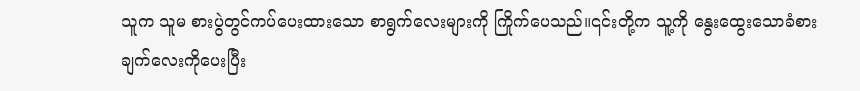သူက သူမ စားပွဲတွင်ကပ်ပေးထားသော စာရွက်လေးများကို ကြိုက်ပေသည်။၎င်းတို့က သူ့ကို နွေးထွေးသောခံစားချက်လေးကိုပေးပြီး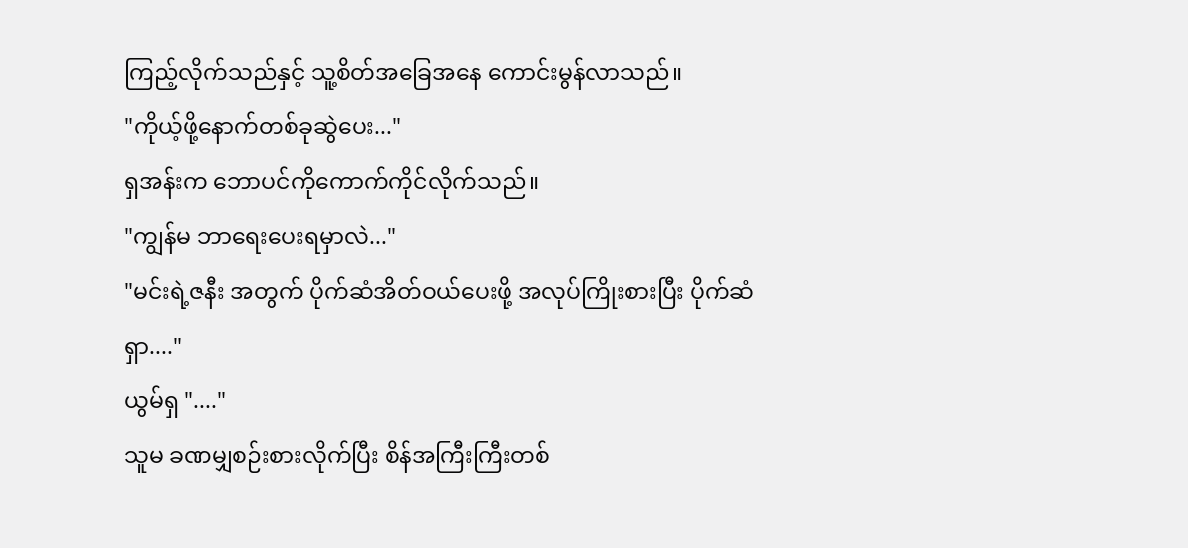ကြည့်လိုက်သည်နှင့် သူ့စိတ်အခြေအနေ ကောင်းမွန်လာသည်။
"ကိုယ့်ဖို့နောက်တစ်ခုဆွဲပေး..."
ရှအန်းက ဘောပင်ကိုကောက်ကိုင်လိုက်သည်။
"ကျွန်မ ဘာရေးပေးရမှာလဲ..."
"မင်းရဲ့ဇနီး အတွက် ပိုက်ဆံအိတ်ဝယ်ပေးဖို့ အလုပ်ကြိုးစားပြီး ပိုက်ဆံရှာ...."
ယွမ်ရှ "...."
သူမ ခဏမျှစဉ်းစားလိုက်ပြီး စိန်အကြီးကြီးတစ်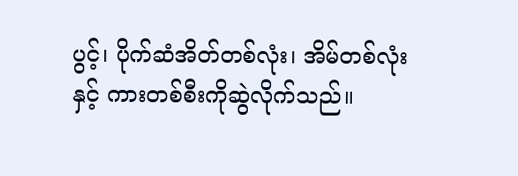ပွင့်၊ ပိုက်ဆံအိတ်တစ်လုံး၊ အိမ်တစ်လုံးနှင့် ကားတစ်စီးကိုဆွဲလိုက်သည်။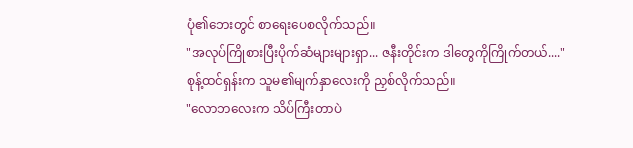ပုံ၏ဘေးတွင် စာရေးပေစလိုက်သည်။
"အလုပ်ကြိုစားပြီးပိုက်ဆံများများရှာ... ဇနီးတိုင်းက ဒါတွေကိုကြိုက်တယ်...."
စုန့်ထင်ရှန်းက သူမ၏မျက်နှာလေးကို ညှစ်လိုက်သည်။
"လောဘလေးက သိပ်ကြီးတာပဲ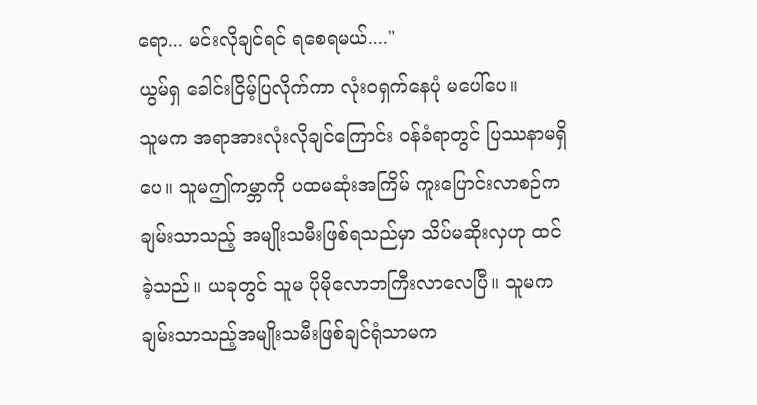ရော... မင်းလိုချင်ရင် ရစေရမယ်...."
ယွမ်ရှ ခေါင်းငြိမ့်ပြလိုက်ကာ လုံးဝရှက်နေပုံ မပေါ်ပေ။
သူမက အရာအားလုံးလိုချင်ကြောင်း ဝန်ခံရာတွင် ပြဿနာမရှိပေ။ သူမဤကမ္ဘာကို ပထမဆုံးအကြိမ် ကူးပြောင်းလာစဉ်က ချမ်းသာသည့် အမျိုးသမီးဖြစ်ရသည်မှာ သိပ်မဆိုးလှဟု ထင်ခဲ့သည်။ ယခုတွင် သူမ ပိုမိုလောဘကြီးလာလေပြီ။ သူမက ချမ်းသာသည့်အမျိုးသမီးဖြစ်ချင်ရုံသာမက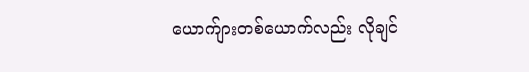ယောက်ျားတစ်ယောက်လည်း လိုချင်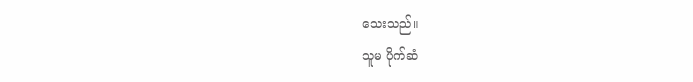သေးသည်။
သူမ ပိုက်ဆံ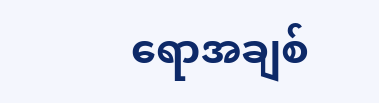ရောအချစ်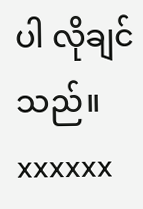ပါ လိုချင်သည်။
xxxxxx